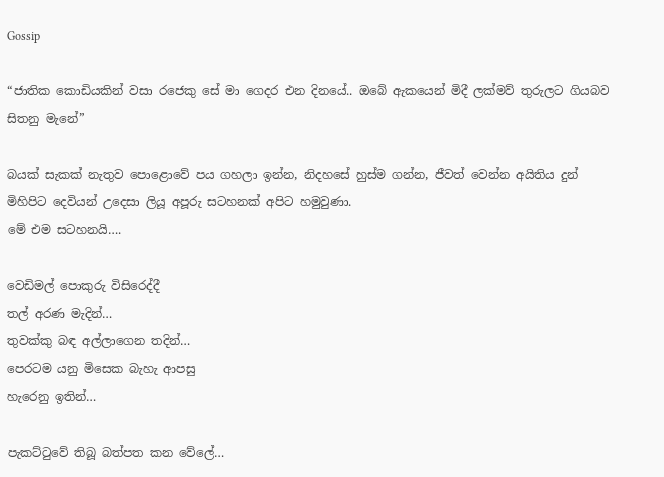Gossip

“ජාතික කොඩියකින් වසා රජෙකු සේ මා ගෙදර එන දිනයේ.. ඔබේ ඇකයෙන් මිදී ලක්මව් තුරුලට ගියබව සිතනු මැනේ”

බයක් සැකක් නැතුව පොළොවේ පය ගහලා ඉන්න, නිදහසේ හුස්ම ගන්න, ජීවත් වෙන්න අයිතිය දුන් මිහිපිට දෙවියන් උදෙසා ලියූ අපූරු සටහනක් අපිට හමුවුණා.
මේ එම සටහනයි….

වෙඩිමල් පොකුරු විසිරෙද්දී
තල් අරණ මැදින්…
තුවක්කු බඳ අල්ලාගෙන තදින්…
පෙරටම යනු මිසෙක බැහැ ආපසු
හැරෙනු ඉතින්…

පැකට්ටුවේ තිබූ බත්පත කන වේලේ…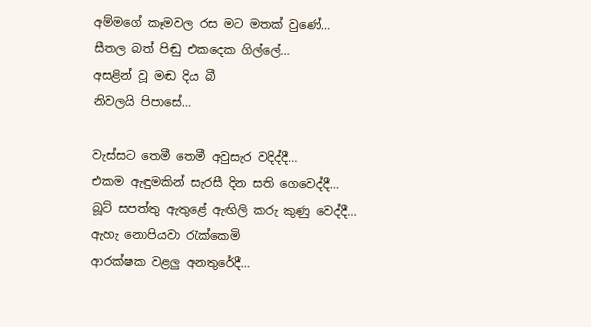අම්මගේ කෑමවල රස මට මතක් වුණේ…
සීතල බත් පිඬු එකදෙක ගිල්ලේ…
අසළින් වූ මඬ දිය බී
නිවලයි පිපාසේ…

වැස්සට තෙමී තෙමී අවුසැර වදිද්දී…
එකම ඇඳුමකින් සැරසී දින සති ගෙවෙද්දී…
බූට් සපත්තු ඇතුළේ ඇඟිලි කරු කුණු වෙද්දී…
ඇහැ නොපියවා රැක්කෙමි
ආරක්ෂක වළලු අනතුරේදී…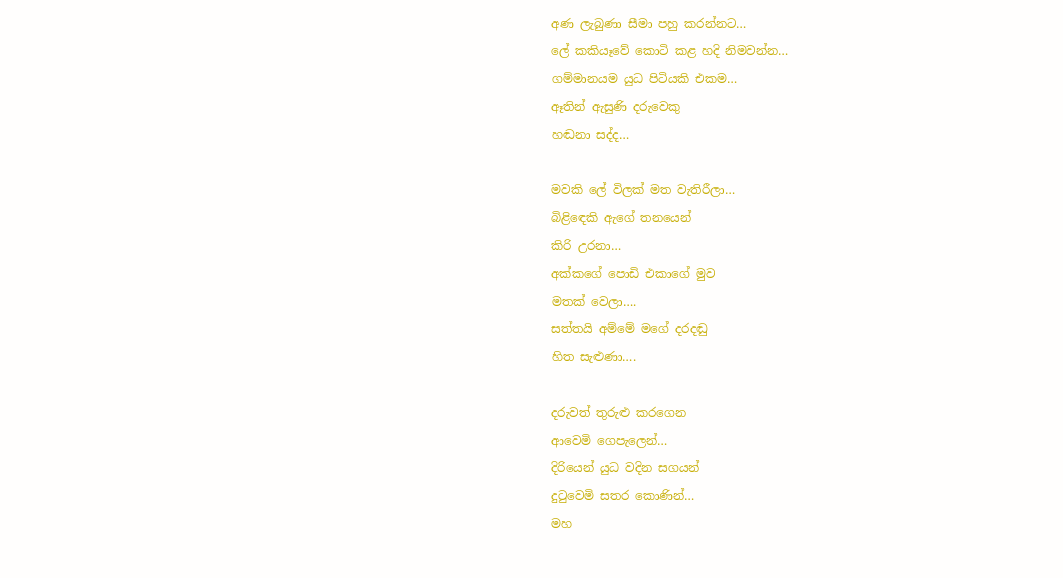අණ ලැබුණා සීමා පහු කරන්නට…
ලේ කකියෑවේ කොටි කළ හදි නිමවන්න…
ගම්මානයම යුධ පිටියකි එකම…
ඈතින් ඇසුණි දරුවෙකු
හඬනා සද්ද…

මවකි ලේ විලක් මත වැතිරීලා…
බිළිඳෙකි ඇගේ තනයෙන්
කිරි උරනා…
අක්කගේ පොඩි එකාගේ මුව
මතක් වෙලා….
සත්තයි අම්මේ මගේ දරදඬු
හිත සැළුණා….

දරුවත් තුරුළු කරගෙන
ආවෙමි ගෙපැලෙන්…
දිරියෙන් යුධ වදින සගයන්
දුටුවෙමි සතර කොණින්…
මහ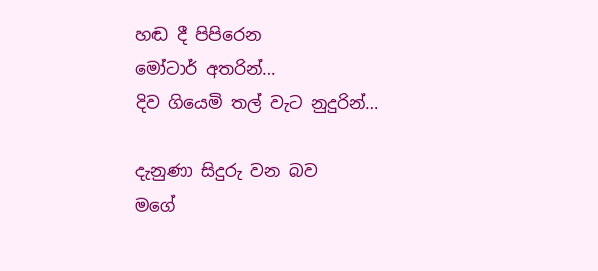හඬ දී පිපිරෙන
මෝටාර් අතරින්…
දිව ගියෙමි තල් වැට නුදුරින්…

දැනුණා සිදුරු වන බව
මගේ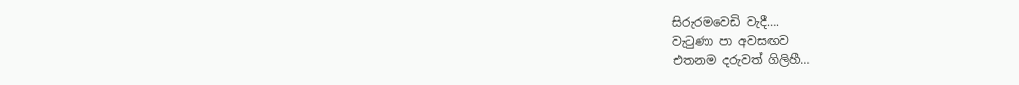සිරුරමවෙඩි වැදී….
වැටුණා පා අවසඟව
එතනම දරුවත් ගිලිහී…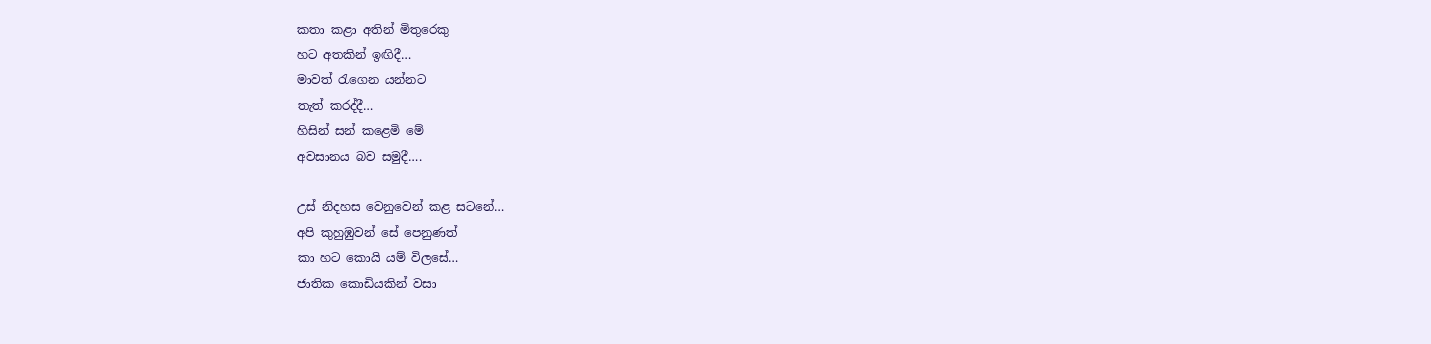කතා කළා අතින් මිතුරෙකු
හට අතකින් ඉඟිදී…
මාවත් රැගෙන යන්නට
තැත් කරද්දී…
හිසින් සන් කළෙමි මේ
අවසානය බව සමුදී….

උස් නිදහස වෙනුවෙන් කළ සටනේ…
අපි කුහුඹුවන් සේ පෙනුණත්
කා හට කොයි යම් විලසේ…
ජාතික කොඩියකින් වසා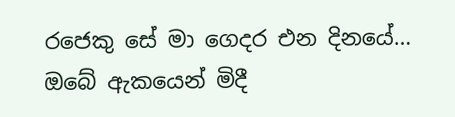රජෙකු සේ මා ගෙදර එන දිනයේ…
ඔබේ ඇකයෙන් මිදී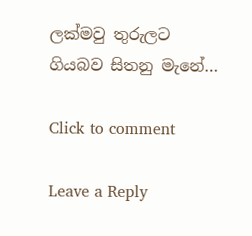ලක්මවු තුරුලට
ගියබව සිතනු මැනේ…

Click to comment

Leave a Reply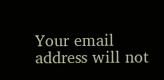Your email address will not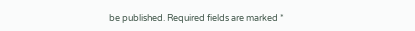be published. Required fields are marked *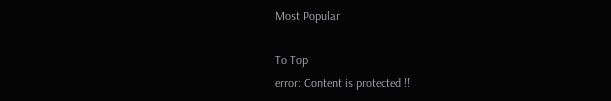Most Popular

To Top
error: Content is protected !!